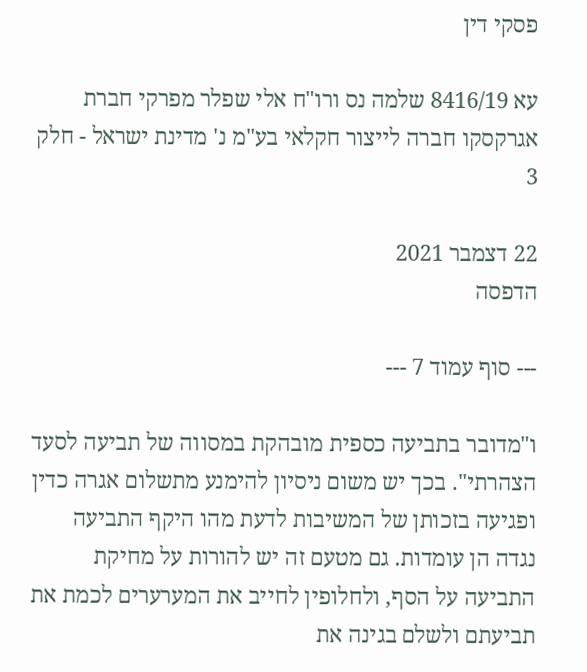פסקי דין

עא 8416/19 שלמה נס ורו"ח אלי שפלר מפרקי חברת אגרקסקו חברה לייצור חקלאי בע"מ נ' מדינת ישראל - חלק 3

22 דצמבר 2021
הדפסה

--- סוף עמוד 7 ---

ו"מדובר בתביעה כספית מובהקת במסווה של תביעה לסעד הצהרתי". בכך יש משום ניסיון להימנע מתשלום אגרה כדין ופגיעה בזכותן של המשיבות לדעת מהו היקף התביעה נגדה הן עומדות. גם מטעם זה יש להורות על מחיקת התביעה על הסף, ולחלופין לחייב את המערערים לכמת את תביעתם ולשלם בגינה את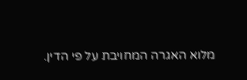מלוא האגרה המחויבת על פי הדין.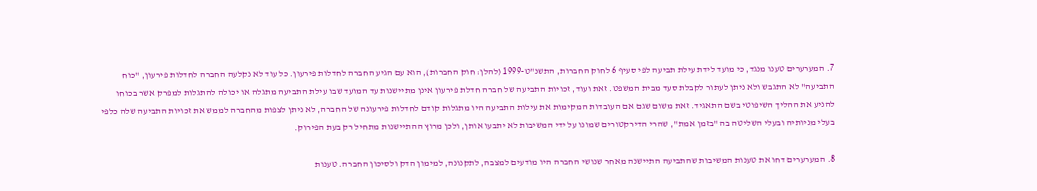7. המערערים טענו מנגד, כי מועד לידת עילת תביעה לפי סעיף 6 לחוק החברות, התשנ"ט-1999 (להלן: חוק החברות), הוא עם הגיע החברה לחדלות פירעון. כל עוד לא נקלעה החברה לחדלות פירעון, "כוח התביעה" לא התגבש ולא ניתן לעתור לקבלת סעד מבית המשפט. זאת ועוד, זכויות התביעה של חברה חדלת פירעון אינן מתיישנות עד המועד שבו עילת התביעה מתגלה או יכולה להתגלות למפרק אשר בכוחו להניע את ההליך השיפוטי בשם התאגיד. זאת משום שגם אם העובדות המקימות את עילות התביעה היו מתגלות קודם לחדלות פירעונה של החברה, לא ניתן לצפות מהחברה לממש את זכויות התביעה שלה כלפי בעלי מניותיה ובעלי השליטה בה "בזמן אמת", שהרי הדירקטורים שמונו על ידי המשיבות לא יתבעו אותן, ולכן מרוץ ההתיישנות מתחיל רק בעת הפירוק.

8. המערערים דחו את טענות המשיבות שהתביעה התיישנה מאחר שנושי החברה היו מודעים למצבה, לתקנונה, למימון הדק ולסיכון החברה. טענות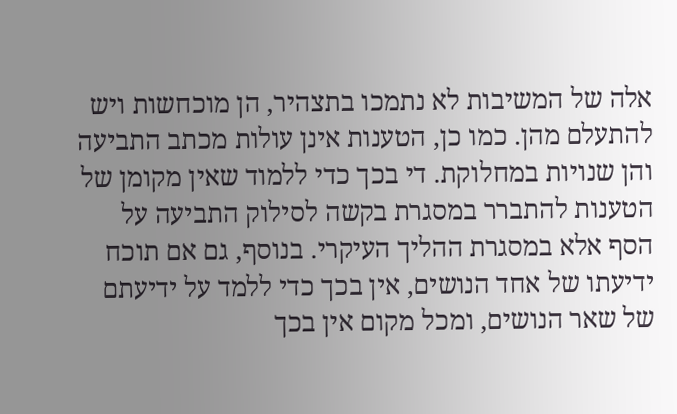אלה של המשיבות לא נתמכו בתצהיר, הן מוכחשות ויש להתעלם מהן. כמו כן, הטענות אינן עולות מכתב התביעה והן שנויות במחלוקת. די בכך כדי ללמוד שאין מקומן של הטענות להתברר במסגרת בקשה לסילוק התביעה על הסף אלא במסגרת ההליך העיקרי. בנוסף, גם אם תוכח ידיעתו של אחד הנושים, אין בכך כדי ללמד על ידיעתם של שאר הנושים, ומכל מקום אין בכך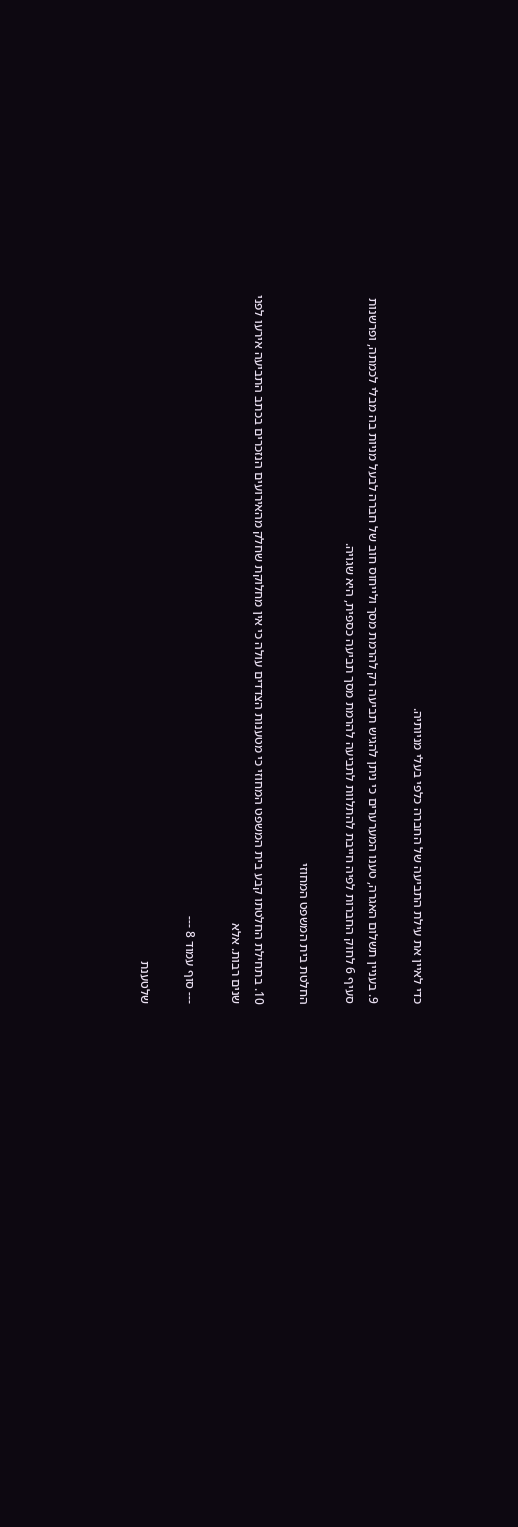כדי לאיין את עילת התביעה של החברה כלפי בעלי מניותיה.

9. בעניין תשלום האגרה, טענו המערערים כי ניתן להגיש תביעה רק להרמת מסך ולייחוס חוב של חברה לבעל מניות בה מבלי לכמתה, ופרשנות סעיף 6 לחוק החברות לפיה חייבת להתלוות לתביעה להרמת מסך תביעה כספית, היא שגויה.

החלטת בית המשפט המחוזי

10. בתחילת החלטתו קבע בית המשפט המחוזי כי מטענות הצדדים עולה כי אין מחלוקת שחלק מהאירועים הנזכרים בכתב התביעה אירעו לפני שנים רבות. אלא

--- סוף עמוד 8 ---

שלטענת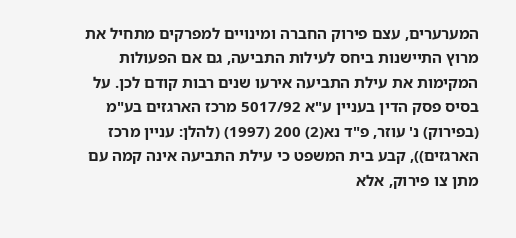המערערים, עצם פירוק החברה ומינויים למפרקים מתחיל את מרוץ התיישנות ביחס לעילות התביעה, גם אם הפעולות המקימות את עילת התביעה אירעו שנים רבות קודם לכן. על בסיס פסק הדין בעניין ע"א 5017/92 מרכז הארגזים בע"מ (בפירוק) נ' עוזר, פ"ד נא(2) 200 (1997) (להלן: עניין מרכז הארגזים)), קבע בית המשפט כי עילת התביעה אינה קמה עם מתן צו פירוק, אלא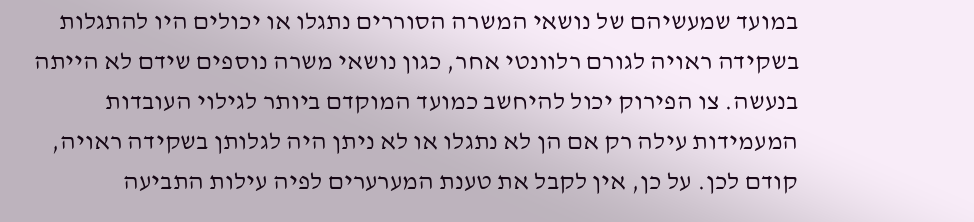במועד שמעשיהם של נושאי המשרה הסוררים נתגלו או יכולים היו להתגלות בשקידה ראויה לגורם רלוונטי אחר, כגון נושאי משרה נוספים שידם לא הייתה בנעשה. צו הפירוק יכול להיחשב כמועד המוקדם ביותר לגילוי העובדות המעמידות עילה רק אם הן לא נתגלו או לא ניתן היה לגלותן בשקידה ראויה, קודם לכן. על כן, אין לקבל את טענת המערערים לפיה עילות התביעה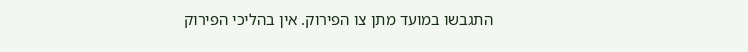התגבשו במועד מתן צו הפירוק. אין בהליכי הפירוק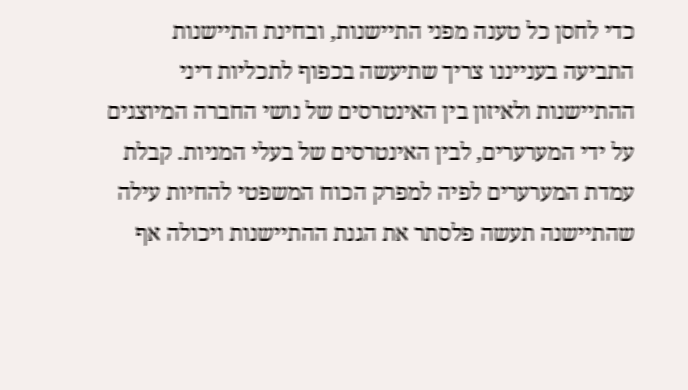כדי לחסן כל טענה מפני התיישנות, ובחינת התיישנות התביעה בענייננו צריך שתיעשה בכפוף לתכליות דיני ההתיישנות ולאיזון בין האינטרסים של נושי החברה המיוצגים על ידי המערערים, לבין האינטרסים של בעלי המניות. קבלת עמדת המערערים לפיה למפרק הכוח המשפטי להחיות עילה שהתיישנה תעשה פלסתר את הגנת ההתיישנות ויכולה אף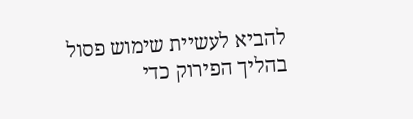להביא לעשיית שימוש פסול בהליך הפירוק כדי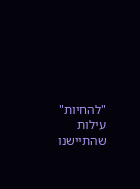"להחיות" עילות שהתיישנו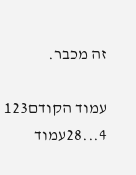זה מכבר.

עמוד הקודם123
4...28עמוד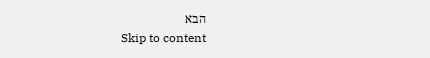הבא
Skip to content